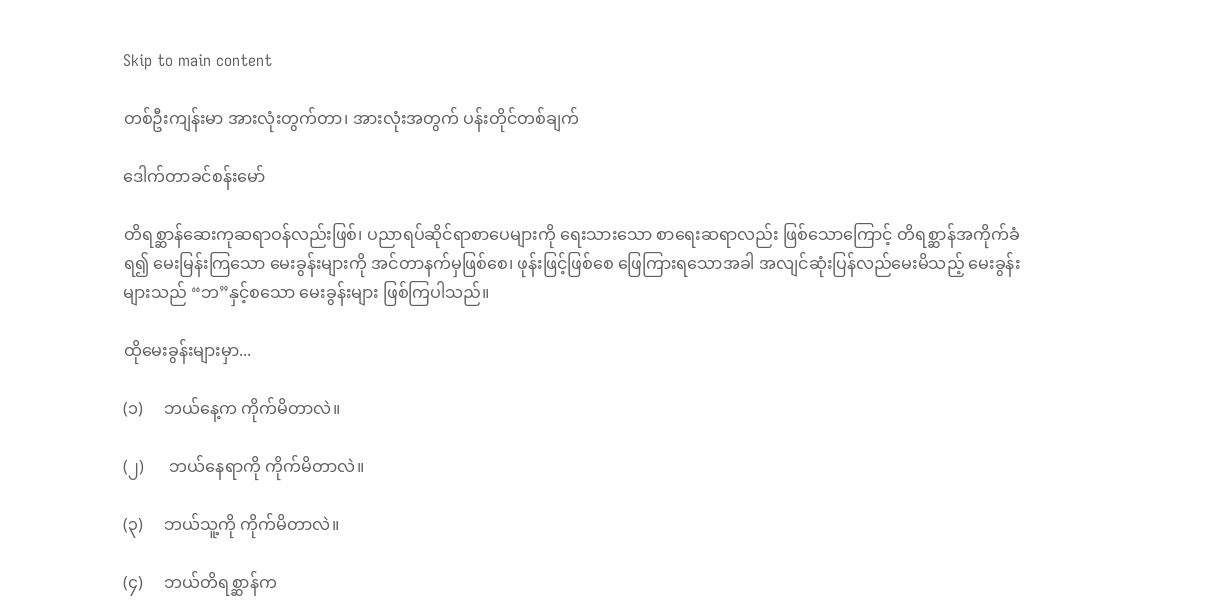Skip to main content

တစ်ဦးကျန်းမာ အားလုံးတွက်တာ၊ အားလုံးအတွက် ပန်းတိုင်တစ်ချက်

ဒေါက်တာခင်စန်းမော်

တိရစ္ဆာန်ဆေးကုဆရာဝန်လည်းဖြစ်၊ ပညာရပ်ဆိုင်ရာစာပေများကို ရေးသားသော စာရေးဆရာလည်း ဖြစ်သောကြောင့် တိရစ္ဆာန်အကိုက်ခံရ၍ မေးမြန်းကြသော မေးခွန်းများကို အင်တာနက်မှဖြစ်စေ၊ ဖုန်းဖြင့်ဖြစ်စေ ဖြေကြားရသောအခါ အလျင်ဆုံးပြန်လည်မေးမိသည့် မေးခွန်းများသည် “ဘ”နှင့်စသော မေးခွန်းများ ဖြစ်ကြပါသည်။

ထိုမေးခွန်းများမှာ...

(၁)     ဘယ်နေ့က ကိုက်မိတာလဲ။

(၂)      ဘယ်နေရာကို ကိုက်မိတာလဲ။

(၃)     ဘယ်သူ့ကို ကိုက်မိတာလဲ။

(၄)     ဘယ်တိရစ္ဆာန်က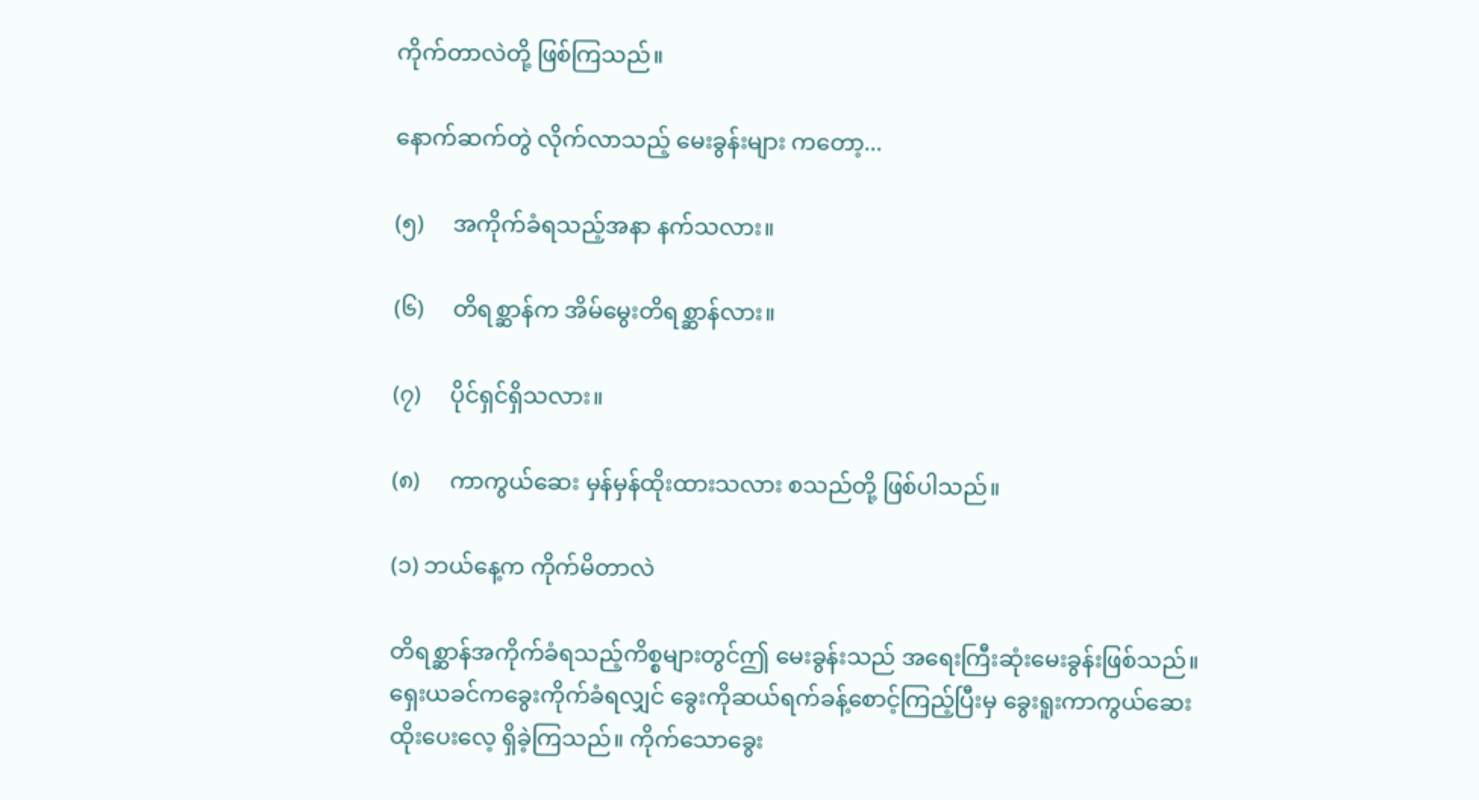ကိုက်တာလဲတို့ ဖြစ်ကြသည်။

နောက်ဆက်တွဲ လိုက်လာသည့် မေးခွန်းများ ကတော့...

(၅)     အကိုက်ခံရသည့်အနာ နက်သလား။

(၆)     တိရစ္ဆာန်က အိမ်မွေးတိရစ္ဆာန်လား။

(၇)     ပိုင်ရှင်ရှိသလား။

(၈)     ကာကွယ်ဆေး မှန်မှန်ထိုးထားသလား စသည်တို့ ဖြစ်ပါသည်။

(၁) ဘယ်နေ့က ကိုက်မိတာလဲ

တိရစ္ဆာန်အကိုက်ခံရသည့်ကိစ္စများတွင်ဤ မေးခွန်းသည် အရေးကြီးဆုံးမေးခွန်းဖြစ်သည်။ ရှေးယခင်ကခွေးကိုက်ခံရလျှင် ခွေးကိုဆယ်ရက်ခန့်စောင့်ကြည့်ပြီးမှ ခွေးရူးကာကွယ်ဆေးထိုးပေးလေ့ ရှိခဲ့ကြသည်။ ကိုက်သောခွေး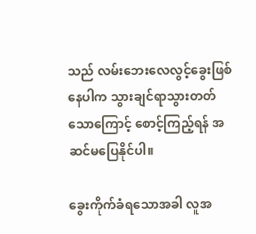သည် လမ်းဘေးလေလွင့်ခွေးဖြစ်နေပါက သွားချင်ရာသွားတတ်သောကြောင့် စောင့်ကြည့်ရန် အဆင်မပြေနိုင်ပါ။

ခွေးကိုက်ခံရသောအခါ လူအ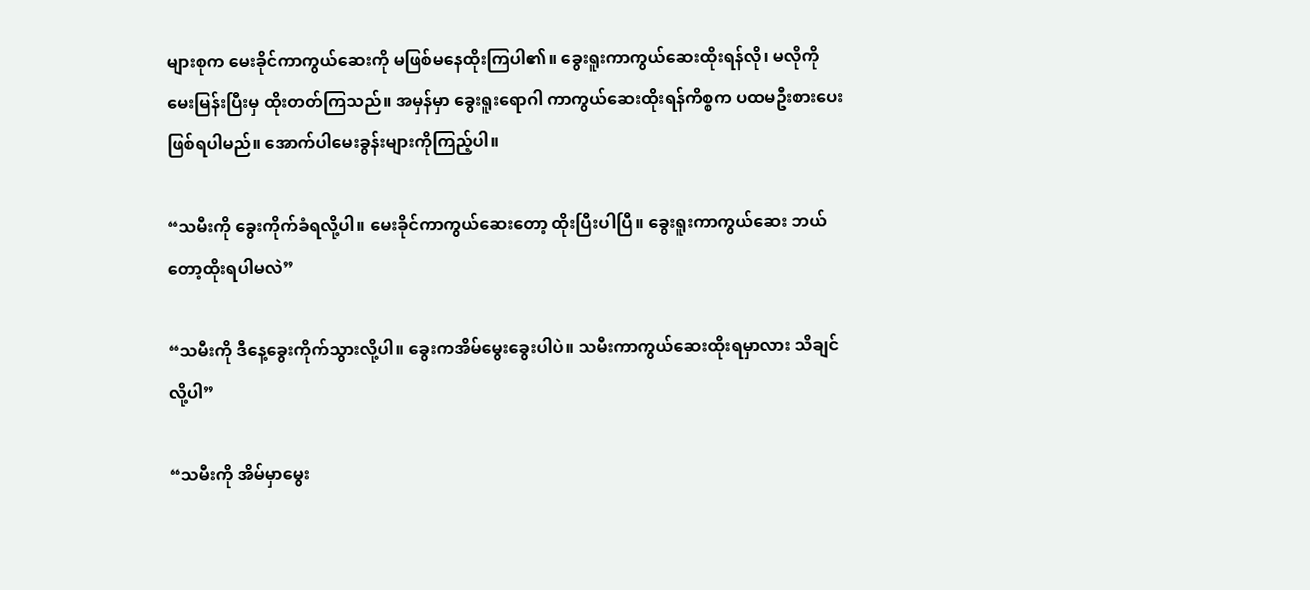များစုက မေးခိုင်ကာကွယ်ဆေးကို မဖြစ်မနေထိုးကြပါ၏။ ခွေးရူးကာကွယ်ဆေးထိုးရန်လို၊ မလိုကို မေးမြန်းပြီးမှ ထိုးတတ်ကြသည်။ အမှန်မှာ ခွေးရူးရောဂါ ကာကွယ်ဆေးထိုးရန်ကိစ္စက ပထမဦးစားပေး ဖြစ်ရပါမည်။ အောက်ပါမေးခွန်းများကိုကြည့်ပါ။

“သမီးကို ခွေးကိုက်ခံရလို့ပါ။ မေးခိုင်ကာကွယ်ဆေးတော့ ထိုးပြီးပါပြီ။ ခွေးရူးကာကွယ်ဆေး ဘယ်တော့ထိုးရပါမလဲ”

“သမီးကို ဒီနေ့ခွေးကိုက်သွားလို့ပါ။ ခွေးကအိမ်မွေးခွေးပါပဲ။ သမီးကာကွယ်ဆေးထိုးရမှာလား သိချင်လို့ပါ”

“သမီးကို အိမ်မှာမွေး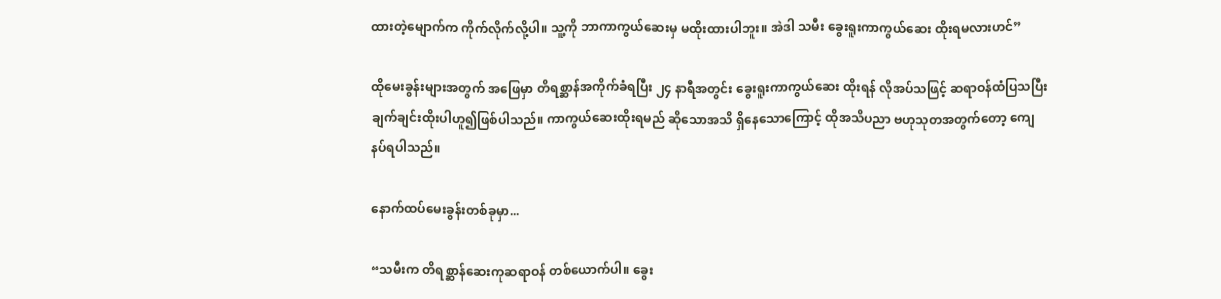ထားတဲ့မျောက်က ကိုက်လိုက်လို့ပါ။ သူ့ကို ဘာကာကွယ်ဆေးမှ မထိုးထားပါဘူး။ အဲဒါ သမီး ခွေးရူးကာကွယ်ဆေး ထိုးရမလားဟင်”

ထိုမေးခွန်းများအတွက် အဖြေမှာ တိရစ္ဆာန်အကိုက်ခံရပြီး ၂၄ နာရီအတွင်း ခွေးရူးကာကွယ်ဆေး ထိုးရန် လိုအပ်သဖြင့် ဆရာဝန်ထံပြသပြီး ချက်ချင်းထိုးပါဟူ၍ဖြစ်ပါသည်။ ကာကွယ်ဆေးထိုးရမည် ဆိုသောအသိ ရှိနေသောကြောင့် ထိုအသိပညာ ဗဟုသုတအတွက်တော့ ကျေနပ်ရပါသည်။

နောက်ထပ်မေးခွန်းတစ်ခုမှာ...

“သမီးက တိရစ္ဆာန်ဆေးကုဆရာဝန် တစ်ယောက်ပါ။ ခွေး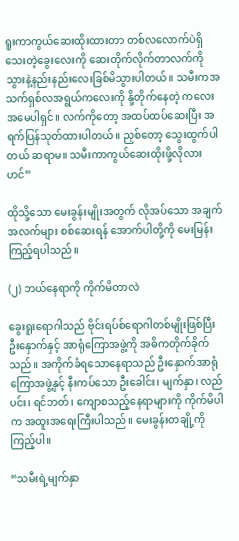ရူးကာကွယ်ဆေးထိုးထားတာ တစ်လလောက်ပဲရှိသေးတဲ့ခွေးလေးကို ဆေးတိုက်လိုက်တာလက်ကို သွားနဲ့နည်းနည်းလေးခြစ်မိသွားပါတယ်။ သမီးကအသက်ရှစ်လအရွယ်ကလေးကို နို့တိုက်နေတဲ့ ကလေးအမေပါရှင်။ လက်ကိုတော့ အထပ်ထပ်ဆေးပြီး အရက်ပြန်သုတ်ထားပါတယ်။ ညှစ်တော့ သွေးထွက်ပါတယ် ဆရာမ။ သမီးကာကွယ်ဆေးထိုးဖို့လိုလားဟင်”

ထိုသို့သော မေးခွန်းမျိုးအတွက် လိုအပ်သော အချက်အလက်များ စစ်ဆေးရန် အောက်ပါတို့ကို မေးမြန်းကြည့်ရပါသည်။

(၂) ဘယ်နေရာကို ကိုက်မိတာလဲ

ခွေးရူးရောဂါသည် ဗိုင်းရပ်စ်ရောဂါတစ်မျိုးဖြစ်ပြီး ဦးနှောက်နှင့် အာရုံကြောအဖွဲ့ကို အဓိကတိုက်ခိုက်သည်။ အကိုက်ခံရသောနေရာသည် ဦးနှောက်အာရုံကြောအဖွဲ့နှင့် နီးကပ်သော ဦးခေါင်း၊ မျက်နှာ၊ လည်ပင်း၊ ရင်ဘတ်၊ ကျောစသည့်နေရာများကို ကိုက်မိပါက အထူးအရေးကြီးပါသည်။ မေးခွန်းတချို့ကိုကြည့်ပါ။

“သမီးရဲ့မျက်နှာ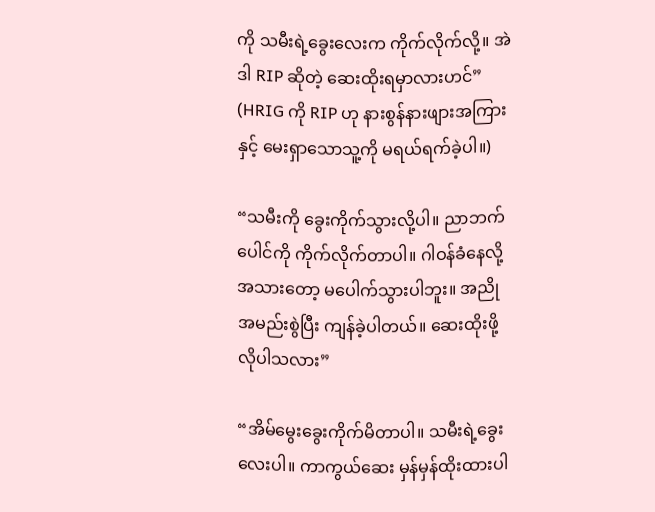ကို သမီးရဲ့ခွေးလေးက ကိုက်လိုက်လို့။ အဲဒါ RIP ဆိုတဲ့ ဆေးထိုးရမှာလားဟင်” (HRIG ကို RIP ဟု နားစွန်နားဖျားအကြားနှင့် မေးရှာသောသူ့ကို မရယ်ရက်ခဲ့ပါ။)

“သမီးကို ခွေးကိုက်သွားလို့ပါ။ ညာဘက်ပေါင်ကို ကိုက်လိုက်တာပါ။ ဂါဝန်ခံနေလို့ အသားတော့ မပေါက်သွားပါဘူး။ အညိုအမည်းစွဲပြီး ကျန်ခဲ့ပါတယ်။ ဆေးထိုးဖို့လိုပါသလား”

“အိမ်မွေးခွေးကိုက်မိတာပါ။ သမီးရဲ့ခွေးလေးပါ။ ကာကွယ်ဆေး မှန်မှန်ထိုးထားပါ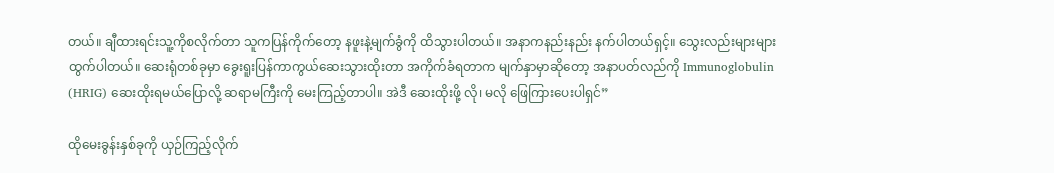တယ်။ ချီထားရင်းသူ့ကိုစလိုက်တာ သူကပြန်ကိုက်တော့ နဖူးနဲ့မျက်ခွံကို ထိသွားပါတယ်။ အနာကနည်းနည်း နက်ပါတယ်ရှင့်။ သွေးလည်းများများထွက်ပါတယ်။ ဆေးရုံတစ်ခုမှာ ခွေးရူးပြန်ကာကွယ်ဆေးသွားထိုးတာ အကိုက်ခံရတာက မျက်နှာမှာဆိုတော့ အနာပတ်လည်ကို Immunoglobulin (HRIG) ဆေးထိုးရမယ်ပြောလို့ ဆရာမကြီးကို မေးကြည့်တာပါ။ အဲဒီ ဆေးထိုးဖို့ လို၊ မလို ဖြေကြားပေးပါရှင်”

ထိုမေးခွန်းနှစ်ခုကို ယှဉ်ကြည့်လိုက်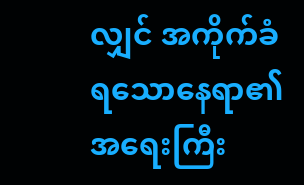လျှင် အကိုက်ခံရသောနေရာ၏ အရေးကြီး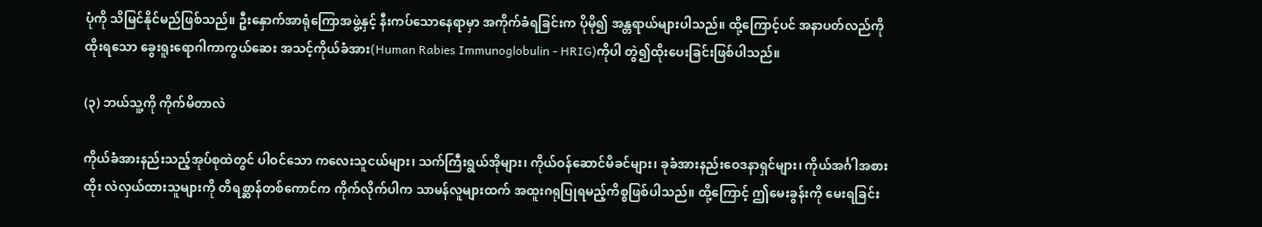ပုံကို သိမြင်နိုင်မည်ဖြစ်သည်။ ဦးနှောက်အာရုံကြောအဖွဲ့နှင့် နီးကပ်သောနေရာမှာ အကိုက်ခံရခြင်းက ပိုမို၍ အန္တရာယ်များပါသည်။ ထို့ကြောင့်ပင် အနာပတ်လည်ကိုထိုးရသော ခွေးရူးရောဂါကာကွယ်ဆေး အသင့်ကိုယ်ခံအား(Human Rabies Immunoglobulin - HRIG)ကိုပါ တွဲ၍ထိုးပေးခြင်းဖြစ်ပါသည်။

(၃) ဘယ်သူ့ကို ကိုက်မိတာလဲ

ကိုယ်ခံအားနည်းသည့်အုပ်စုထဲတွင် ပါဝင်သော ကလေးသူငယ်များ၊ သက်ကြီးရွယ်အိုများ၊ ကိုယ်ဝန်ဆောင်မိခင်များ၊ ခုခံအားနည်းဝေဒနာရှင်များ၊ ကိုယ်အင်္ဂါအစားထိုး လဲလှယ်ထားသူများကို တိရစ္ဆာန်တစ်ကောင်က ကိုက်လိုက်ပါက သာမန်လူများထက် အထူးဂရုပြုရမည့်ကိစ္စဖြစ်ပါသည်။ ထို့ကြောင့် ဤမေးခွန်းကို မေးရခြင်း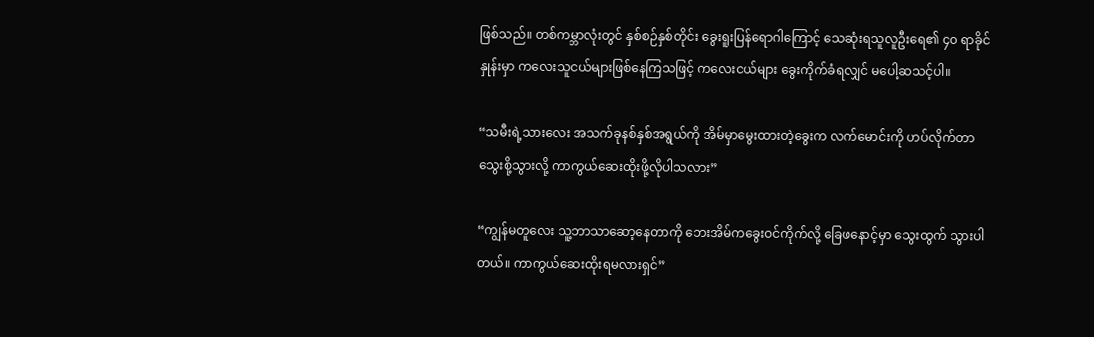ဖြစ်သည်။ တစ်ကမ္ဘာလုံးတွင် နှစ်စဉ်နှစ်တိုင်း ခွေးရူးပြန်ရောဂါကြောင့် သေဆုံးရသူလူဦးရေ၏ ၄၀ ရာခိုင်နှုန်းမှာ ကလေးသူငယ်များဖြစ်နေကြသဖြင့် ကလေးငယ်များ ခွေးကိုက်ခံရလျှင် မပေါ့ဆသင့်ပါ။

“သမီးရဲ့သားလေး အသက်ခုနစ်နှစ်အရွယ်ကို အိမ်မှာမွေးထားတဲ့ခွေးက လက်မောင်းကို ဟပ်လိုက်တာသွေးစို့သွားလို့ ကာကွယ်ဆေးထိုးဖို့လိုပါသလား”

“ကျွန်မတူလေး သူ့ဘာသာဆော့နေတာကို ဘေးအိမ်ကခွေးဝင်ကိုက်လို့ ခြေဖနောင့်မှာ သွေးထွက် သွားပါတယ်။ ကာကွယ်ဆေးထိုးရမလားရှင်”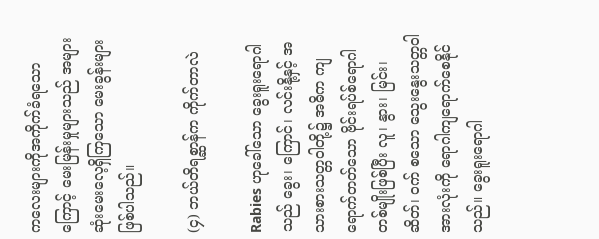ကလေးများကိုအကိုက်ခံရသောကြောင့် မေးမြန်းမှုများသည် အများဆုံးမေးလေ့ရှိကြသော မေးခွန်းများဖြစ်ပါသည်။

(၄) ဘယ်တိရစ္ဆာန်က ကိုက်တာလဲ

Rabies ဟုခေါ်သော ခွေးရူးရောဂါသည် ခွေး၊ ကြောင်၊ လင်းနို့နှင့် အသားစားသတ္တဝါတို့၌ အဓိက ကျရောက်တတ်သော ဗိုင်းရပ်စ်ရောဂါတစ်မျိုးဖြစ်ပြီး လူ၊ နွား၊ မြင်း၊ ဆိတ်၊ ဝက် စသော သွေးနွေးသတ္တဝါအားလုံးကို ရောဂါကျရောက်စေနိုင်သည်။ ခွေးရူးရောဂါ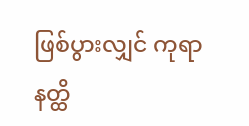ဖြစ်ပွားလျှင် ကုရာနတ္ထိ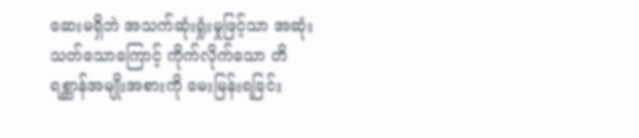ဆေးမရှိဘဲ အသက်ဆုံးရှုံးမှုဖြင့်သာ အဆုံးသတ်သောကြောင့် ကိုက်လိုက်သော တိရစ္ဆာန်အမျိုးအစားကို မေးမြန်းရခြင်း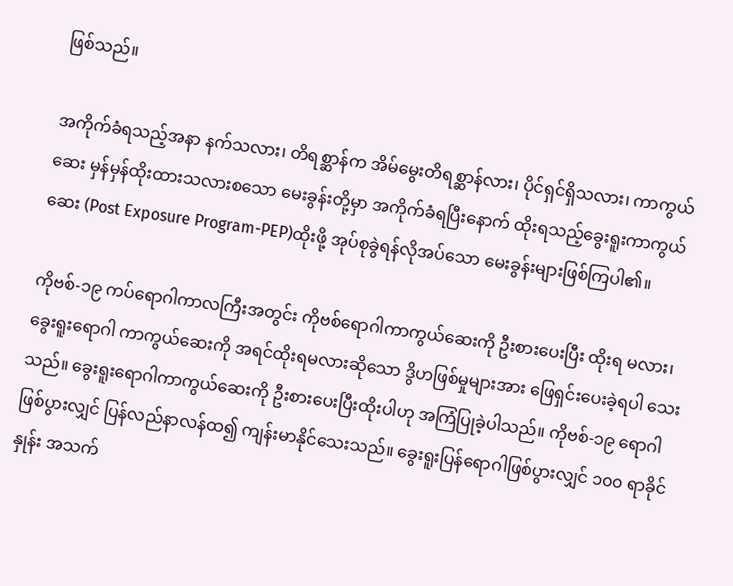ဖြစ်သည်။

အကိုက်ခံရသည့်အနာ နက်သလား၊ တိရစ္ဆာန်က အိမ်မွေးတိရစ္ဆာန်လား၊ ပိုင်ရှင်ရှိသလား၊ ကာကွယ်ဆေး မှန်မှန်ထိုးထားသလားစသော မေးခွန်းတို့မှာ အကိုက်ခံရပြီးနောက် ထိုးရသည့်ခွေးရူးကာကွယ်ဆေး (Post Exposure Program-PEP)ထိုးဖို့ အုပ်စုခွဲရန်လိုအပ်သော မေးခွန်းများဖြစ်ကြပါ၏။

ကိုဗစ်-၁၉ ကပ်ရောဂါကာလကြီးအတွင်း ကိုဗစ်ရောဂါကာကွယ်ဆေးကို ဦးစားပေးပြီး ထိုးရ မလား၊ ခွေးရူးရောဂါ ကာကွယ်ဆေးကို အရင်ထိုးရမလားဆိုသော ဒွိဟဖြစ်မှုများအား ဖြေရှင်းပေးခဲ့ရပါ သေးသည်။ ခွေးရူးရောဂါကာကွယ်ဆေးကို ဦးစားပေးပြီးထိုးပါဟု အကြံပြုခဲ့ပါသည်။ ကိုဗစ်-၁၉ ရောဂါဖြစ်ပွားလျှင် ပြန်လည်နာလန်ထ၍ ကျန်းမာနိုင်သေးသည်။ ခွေးရူးပြန်ရောဂါဖြစ်ပွားလျှင် ၁၀၀ ရာခိုင်နှုန်း အသက်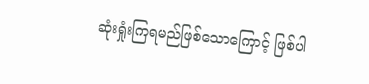ဆုံးရှုံးကြရမည်ဖြစ်သောကြောင့် ဖြစ်ပါ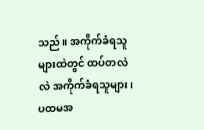သည်။ အကိုက်ခံရသူများထဲတွင် ထပ်တလဲလဲ အကိုက်ခံရသူများ၊ ပထမအ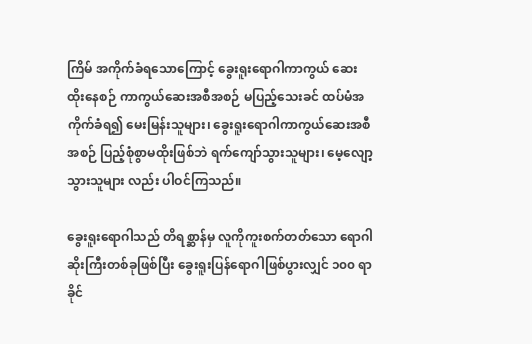ကြိမ် အကိုက်ခံရသောကြောင့် ခွေးရူးရောဂါကာကွယ် ဆေးထိုးနေစဉ် ကာကွယ်ဆေးအစီအစဉ် မပြည့်သေးခင် ထပ်မံအကိုက်ခံရ၍ မေးမြန်းသူများ၊ ခွေးရူးရောဂါကာကွယ်ဆေးအစီအစဉ် ပြည့်စုံစွာမထိုးဖြစ်ဘဲ ရက်ကျော်သွားသူများ၊ မေ့လျော့သွားသူများ လည်း ပါဝင်ကြသည်။

ခွေးရူးရောဂါသည် တိရစ္ဆာန်မှ လူကိုကူးစက်တတ်သော ရောဂါဆိုးကြီးတစ်ခုဖြစ်ပြီး ခွေးရူးပြန်ရောဂါဖြစ်ပွားလျှင် ၁၀၀ ရာခိုင်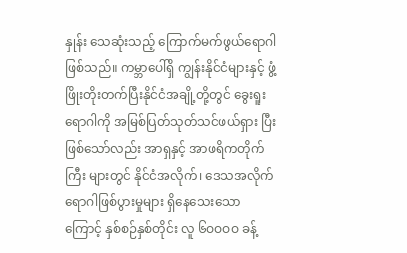နှုန်း သေဆုံးသည့် ကြောက်မက်ဖွယ်ရောဂါဖြစ်သည်။ ကမ္ဘာပေါ်ရှိ ကျွန်းနိုင်ငံများနှင့် ဖွံ့ဖြိုးတိုးတက်ပြီးနိုင်ငံအချို့တို့တွင် ခွေးရူးရောဂါကို အမြစ်ပြတ်သုတ်သင်ဖယ်ရှား ပြီးဖြစ်သော်လည်း အာရှနှင့် အာဖရိကတိုက်ကြီး များတွင် နိုင်ငံအလိုက်၊ ဒေသအလိုက် ရောဂါဖြစ်ပွားမှုများ ရှိနေသေးသောကြောင့် နှစ်စဉ်နှစ်တိုင်း လူ ၆ဝဝဝဝ ခန့်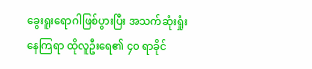ခွေးရူးရောဂါဖြစ်ပွားပြီး အသက်ဆုံးရှုံးနေကြရာ ထိုလူဦးရေ၏ ၄၀ ရာခိုင်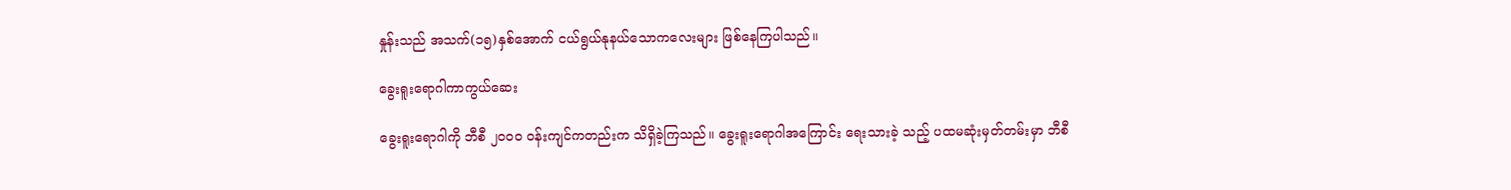နှုန်းသည် အသက်(၁၅)နှစ်အောက် ငယ်ရွယ်နုနယ်သောကလေးများ ဖြစ်နေကြပါသည်။

ခွေးရူးရောဂါကာကွယ်ဆေး

ခွေးရူးရောဂါကို ဘီစီ ၂၀၀၀ ဝန်းကျင်ကတည်းက သိရှိခဲ့ကြသည်။ ခွေးရူးရောဂါအကြောင်း ရေးသားခဲ့ သည့် ပထမဆုံးမှတ်တမ်းမှာ ဘီစီ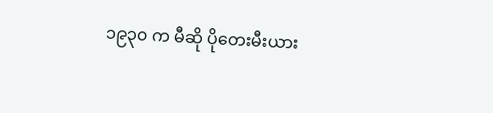၁၉၃၀ က မီဆို ပိုတေးမီးယား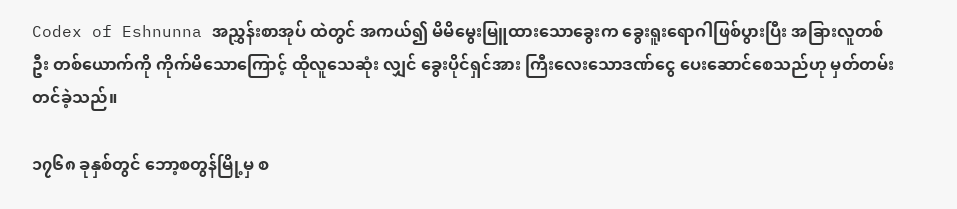Codex of Eshnunna အညွှန်းစာအုပ် ထဲတွင် အကယ်၍ မိမိမွေးမြူထားသောခွေးက ခွေးရူးရောဂါဖြစ်ပွားပြီး အခြားလူတစ်ဦး တစ်ယောက်ကို ကိုက်မိသောကြောင့် ထိုလူသေဆုံး လျှင် ခွေးပိုင်ရှင်အား ကြီးလေးသောဒဏ်ငွေ ပေးဆောင်စေသည်ဟု မှတ်တမ်းတင်ခဲ့သည်။

၁၇၆၈ ခုနှစ်တွင် ဘော့စတွန်မြို့မှ စ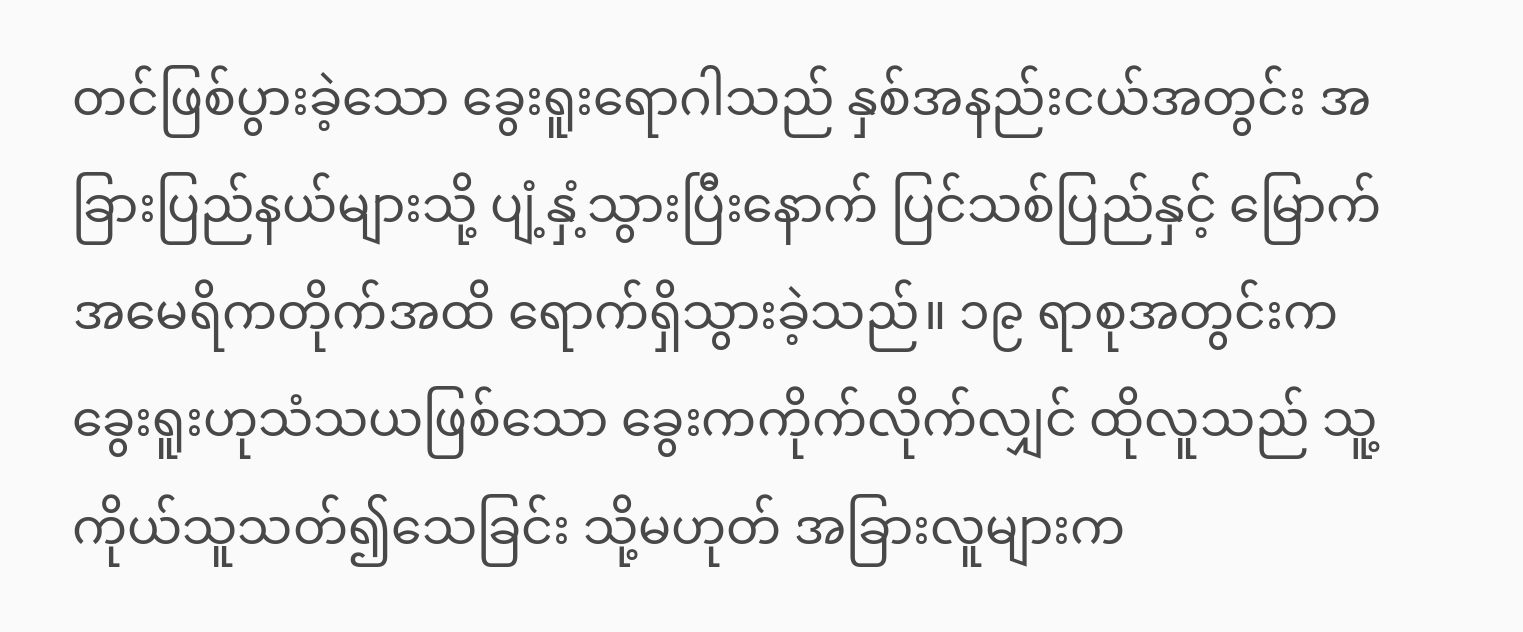တင်ဖြစ်ပွားခဲ့သော ခွေးရူးရောဂါသည် နှစ်အနည်းငယ်အတွင်း အခြားပြည်နယ်များသို့ ပျံ့နှံ့သွားပြီးနောက် ပြင်သစ်ပြည်နှင့် မြောက်အမေရိကတိုက်အထိ ရောက်ရှိသွားခဲ့သည်။ ၁၉ ရာစုအတွင်းက ခွေးရူးဟုသံသယဖြစ်သော ခွေးကကိုက်လိုက်လျှင် ထိုလူသည် သူ့ကိုယ်သူသတ်၍သေခြင်း သို့မဟုတ် အခြားလူများက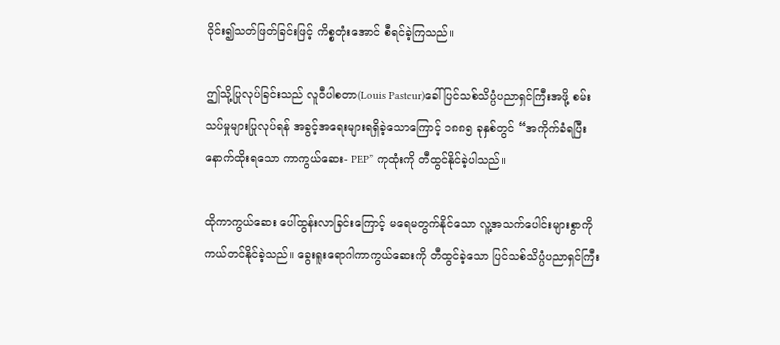ဝိုင်း၍သတ်ဖြတ်ခြင်းဖြင့် ကိစ္စတုံးအောင် စီရင်ခဲ့ကြသည်။

ဤသို့ပြုလုပ်ခြင်းသည် လူဝီပါစတာ(Louis Pasteur)ခေါ် ပြင်သစ်သိပ္ပံပညာရှင်ကြီးအဖို့ စမ်းသပ်မှုများပြုလုပ်ရန် အခွင့်အရေးများရရှိခဲ့သောကြောင့် ၁၈၈၅ ခုနှစ်တွင် “အကိုက်ခံရပြီးနောက်ထိုးရသော ကာကွယ်ဆေး- PEP” ကုထုံးကို တီထွင်နိုင်ခဲ့ပါသည်။

ထိုကာကွယ်ဆေး ပေါ်ထွန်းလာခြင်းကြောင့် မရေမတွက်နိုင်သော လူ့အသက်ပေါင်းများစွာကို ကယ်တင်နိုင်ခဲ့သည်။ ခွေးရူးရောဂါကာကွယ်ဆေးကို တီထွင်ခဲ့သော ပြင်သစ်သိပ္ပံပညာရှင်ကြီး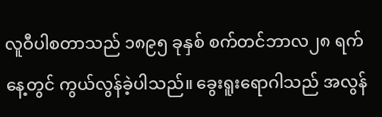လူဝီပါစတာသည် ၁၈၉၅ ခုနှစ် စက်တင်ဘာလ၂၈ ရက် နေ့တွင် ကွယ်လွန်ခဲ့ပါသည်။ ခွေးရူးရောဂါသည် အလွန်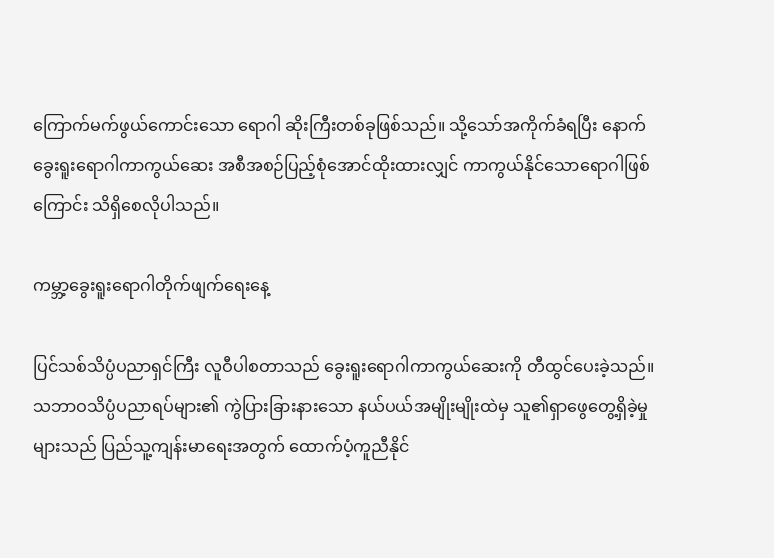ကြောက်မက်ဖွယ်ကောင်းသော ရောဂါ ဆိုးကြီးတစ်ခုဖြစ်သည်။ သို့သော်အကိုက်ခံရပြီး နောက်ခွေးရူးရောဂါကာကွယ်ဆေး အစီအစဉ်ပြည့်စုံအောင်ထိုးထားလျှင် ကာကွယ်နိုင်သောရောဂါဖြစ်ကြောင်း သိရှိစေလိုပါသည်။

ကမ္ဘာ့ခွေးရူးရောဂါတိုက်ဖျက်ရေးနေ့

ပြင်သစ်သိပ္ပံပညာရှင်ကြီး လူဝီပါစတာသည် ခွေးရူးရောဂါကာကွယ်ဆေးကို တီထွင်ပေးခဲ့သည်။ သဘာဝသိပ္ပံပညာရပ်များ၏ ကွဲပြားခြားနားသော နယ်ပယ်အမျိုးမျိုးထဲမှ သူ၏ရှာဖွေတွေ့ရှိခဲ့မှုများသည် ပြည်သူ့ကျန်းမာရေးအတွက် ထောက်ပံ့ကူညီနိုင်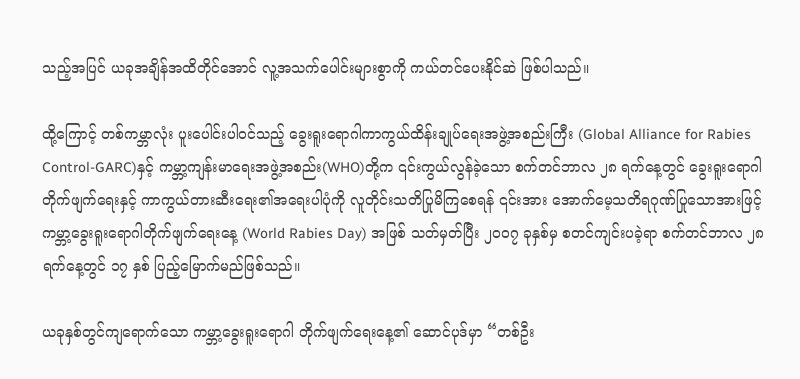သည့်အပြင် ယခုအချိန်အထိတိုင်အောင် လူ့အသက်ပေါင်းများစွာကို ကယ်တင်ပေးနိုင်ဆဲ ဖြစ်ပါသည်။

ထို့ကြောင့် တစ်ကမ္ဘာလုံး ပူးပေါင်းပါဝင်သည့် ခွေးရူးရောဂါကာကွယ်ထိန်းချုပ်ရေးအဖွဲ့အစည်းကြီး (Global Alliance for Rabies Control-GARC)နှင့် ကမ္ဘာ့ကျန်းမာရေးအဖွဲ့အစည်း(WHO)တို့က ၎င်းကွယ်လွန်ခဲ့သော စက်တင်ဘာလ ၂၈ ရက်နေ့တွင် ခွေးရူးရောဂါတိုက်ဖျက်ရေးနှင့် ကာကွယ်တားဆီးရေး၏အရေးပါပုံကို လူတိုင်းသတိပြုမိကြစေရန် ၎င်းအား အောက်မေ့သတိရဂုဏ်ပြုသောအားဖြင့် ကမ္ဘာ့ခွေးရူးရောဂါတိုက်ဖျက်ရေးနေ့ (World Rabies Day) အဖြစ် သတ်မှတ်ပြီး ၂၀၀၇ ခုနှစ်မှ စတင်ကျင်းပခဲ့ရာ စက်တင်ဘာလ ၂၈ ရက်နေ့တွင် ၁၇ နှစ် ပြည့်မြောက်မည်ဖြစ်သည်။

ယခုနှစ်တွင်ကျရောက်သော ကမ္ဘာ့ခွေးရူးရောဂါ တိုက်ဖျက်ရေးနေ့၏ ဆောင်ပုဒ်မှာ “တစ်ဦး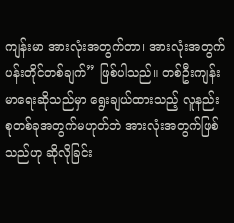ကျန်းမာ အားလုံးအတွက်တာ၊ အားလုံးအတွက် ပန်းတိုင်တစ်ချက်” ဖြစ်ပါသည်။ တစ်ဦးကျန်းမာရေးဆိုသည်မှာ ရွေးချယ်ထားသည့် လူနည်းစုတစ်ခုအတွက်မဟုတ်ဘဲ အားလုံးအတွက်ဖြစ်သည်ဟု ဆိုလိုခြင်း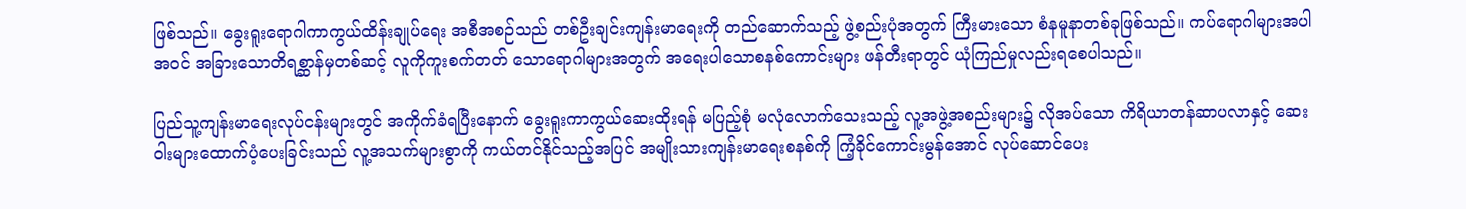ဖြစ်သည်။ ခွေးရူးရောဂါကာကွယ်ထိန်းချုပ်ရေး အစီအစဉ်သည် တစ်ဦးချင်းကျန်းမာရေးကို တည်ဆောက်သည့် ဖွဲ့စည်းပုံအတွက် ကြီးမားသော စံနမူနာတစ်ခုဖြစ်သည်။ ကပ်ရောဂါများအပါအဝင် အခြားသောတိရစ္ဆာန်မှတစ်ဆင့် လူကိုကူးစက်တတ် သောရောဂါများအတွက် အရေးပါသောစနစ်ကောင်းများ ဖန်တီးရာတွင် ယုံကြည်မှုလည်းရစေပါသည်။

ပြည်သူ့ကျန်းမာရေးလုပ်ငန်းများတွင် အကိုက်ခံရပြီးနောက် ခွေးရူးကာကွယ်ဆေးထိုးရန် မပြည့်စုံ မလုံလောက်သေးသည့် လူ့အဖွဲ့အစည်းများ၌ လိုအပ်သော ကိရိယာတန်ဆာပလာနှင့် ဆေးဝါးများထောက်ပံ့ပေးခြင်းသည် လူ့အသက်များစွာကို ကယ်တင်နိုင်သည့်အပြင် အမျိုးသားကျန်းမာရေးစနစ်ကို ကြံ့ခိုင်ကောင်းမွန်အောင် လုပ်ဆောင်ပေး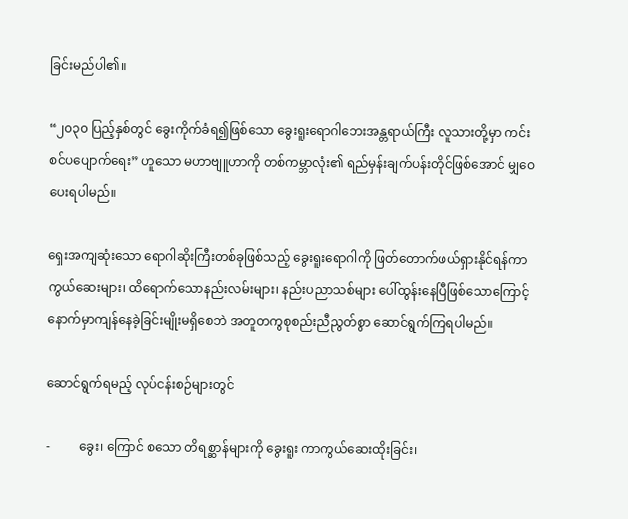ခြင်းမည်ပါ၏။

“၂၀၃၀ ပြည့်နှစ်တွင် ခွေးကိုက်ခံရ၍ဖြစ်သော ခွေးရူးရောဂါဘေးအန္တရာယ်ကြီး လူသားတို့မှာ ကင်းစင်ပပျောက်ရေး” ဟူသော မဟာဗျူဟာကို တစ်ကမ္ဘာလုံး၏ ရည်မှန်းချက်ပန်းတိုင်ဖြစ်အောင် မျှဝေပေးရပါမည်။

ရှေးအကျဆုံးသော ရောဂါဆိုးကြီးတစ်ခုဖြစ်သည့် ခွေးရူးရောဂါကို ဖြတ်တောက်ဖယ်ရှားနိုင်ရန်ကာကွယ်ဆေးများ၊ ထိရောက်သောနည်းလမ်းများ၊ နည်းပညာသစ်များ ပေါ်ထွန်းနေပြီဖြစ်သောကြောင့် နောက်မှာကျန်နေခဲ့ခြင်းမျိုးမရှိစေဘဲ အတူတကွစုစည်းညီညွတ်စွာ ဆောင်ရွက်ကြရပါမည်။

ဆောင်ရွက်ရမည့် လုပ်ငန်းစဉ်များတွင်

-         ခွေး၊ ကြောင် စသော တိရစ္ဆာန်များကို ခွေးရူး ကာကွယ်ဆေးထိုးခြင်း၊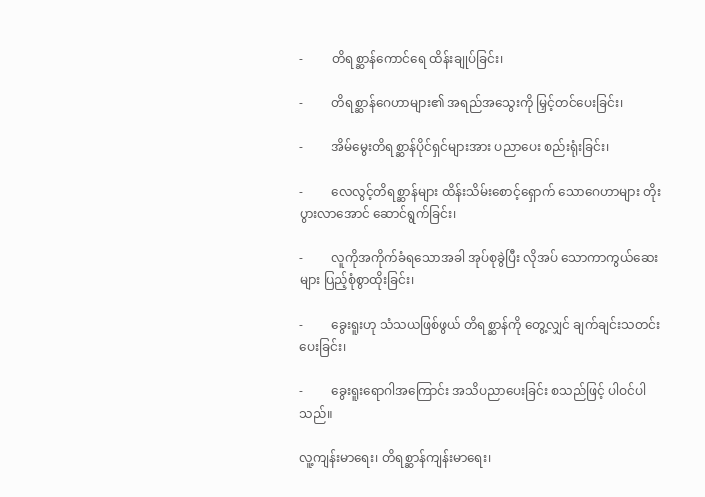-         တိရစ္ဆာန်ကောင်ရေ ထိန်းချုပ်ခြင်း၊

-         တိရစ္ဆာန်ဂေဟာများ၏ အရည်အသွေးကို မြှင့်တင်ပေးခြင်း၊

-         အိမ်မွေးတိရစ္ဆာန်ပိုင်ရှင်များအား ပညာပေး စည်းရုံးခြင်း၊

-         လေလွင့်တိရစ္ဆာန်များ ထိန်းသိမ်းစောင့်ရှောက် သောဂေဟာများ တိုးပွားလာအောင် ဆောင်ရွက်ခြင်း၊

-         လူကိုအကိုက်ခံရသောအခါ အုပ်စုခွဲပြီး လိုအပ် သောကာကွယ်ဆေးများ ပြည့်စုံစွာထိုးခြင်း၊

-         ခွေးရူးဟု သံသယဖြစ်ဖွယ် တိရစ္ဆာန်ကို တွေ့လျှင် ချက်ချင်းသတင်းပေးခြင်း၊

-         ခွေးရူးရောဂါအကြောင်း အသိပညာပေးခြင်း စသည်ဖြင့် ပါဝင်ပါသည်။

လူ့ကျန်းမာရေး၊ တိရစ္ဆာန်ကျန်းမာရေး၊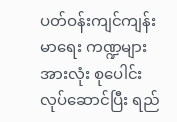ပတ်ဝန်းကျင်ကျန်းမာရေး ကဏ္ဍများအားလုံး စုပေါင်းလုပ်ဆောင်ပြီး ရည်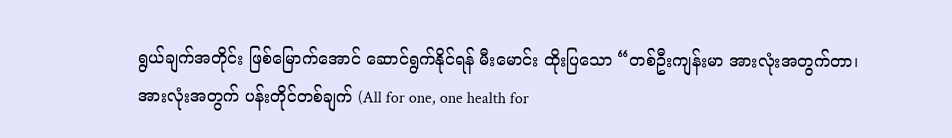ရွယ်ချက်အတိုင်း ဖြစ်မြောက်အောင် ဆောင်ရွက်နိုင်ရန် မီးမောင်း ထိုးပြသော “တစ်ဦးကျန်းမာ အားလုံးအတွက်တာ၊ အားလုံးအတွက် ပန်းတိုင်တစ်ချက် (All for one, one health for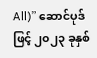All)” ဆောင်ပုဒ်ဖြင့် ၂၀၂၃ ခုနှစ်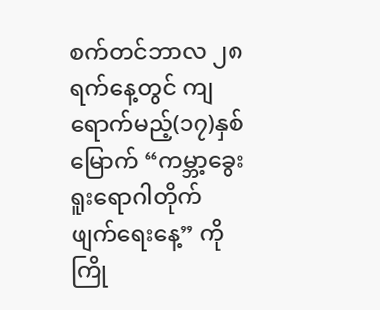စက်တင်ဘာလ ၂၈ ရက်နေ့တွင် ကျရောက်မည့်(၁၇)နှစ်မြောက် “ကမ္ဘာ့ခွေးရူးရောဂါတိုက်ဖျက်ရေးနေ့” ကို ကြို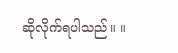ဆိုလိုက်ရပါသည်။ ။